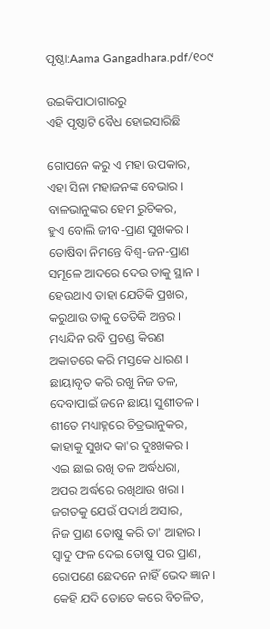ପୃଷ୍ଠା:Aama Gangadhara.pdf/୧୦୯

ଉଇକିପାଠାଗାର‌ରୁ
ଏହି ପୃଷ୍ଠାଟି ବୈଧ ହୋଇସାରିଛି

ଗୋପନେ କରୁ ଏ ମହା ଉପକାର,
ଏହା ସିନା ମହାଜନଙ୍କ ବେଭାର ।
ବାଳଭାନୁଙ୍କର ହେମ ରୁଚିକର,
ହୁଏ ବୋଲି ଜୀବ-ପ୍ରାଣ ସୁଖକର ।
ତୋଷିବା ନିମନ୍ତେ ବିଶ୍ୱ-ଜନ-ପ୍ରାଣ
ସମୂଳେ ଆଦରେ ଦେଉ ତାକୁ ସ୍ଥାନ ।
ହେଉଥାଏ ତାହା ଯେତିକି ପ୍ରଖର,
କରୁଥାଉ ତାକୁ ତେତିକି ଅନ୍ତର ।
ମଧ୍ୟନ୍ଦିନ ରବି ପ୍ରଚଣ୍ଡ କିରଣ
ଅକାତରେ କରି ମସ୍ତକେ ଧାରଣ ।
ଛାୟାବୃତ କରି ରଖୁ ନିଜ ତଳ,
ଦେବାପାଇଁ ଜନେ ଛାୟା ସୁଶୀତଳ ।
ଶୀତେ ମଧ୍ୟାହ୍ନରେ ଚିତ୍ରଭାନୁକର,
କାହାକୁ ସୁଖଦ କା'ର ଦୁଃଖକର ।
ଏଇ ଛାଇ ରଖି ତଳ ଅର୍ଦ୍ଧଧରା,
ଅପର ଅର୍ଦ୍ଧରେ ରଖିଥାଉ ଖରା ।
ଜଗତକୁ ଯେଉଁ ପଦାର୍ଥ ଅସାର,
ନିଜ ପ୍ରାଣ ତୋଷୁ କରି ତା' ଆହାର ।
ସ୍ୱାଦୁ ଫଳ ଦେଇ ତୋଷୁ ପର ପ୍ରାଣ,
ରୋପଣେ ଛେଦନେ ନାହିଁ ଭେଦ ଜ୍ଞାନ ।
କେହି ଯଦି ତୋତେ କରେ ବିଚଳିତ,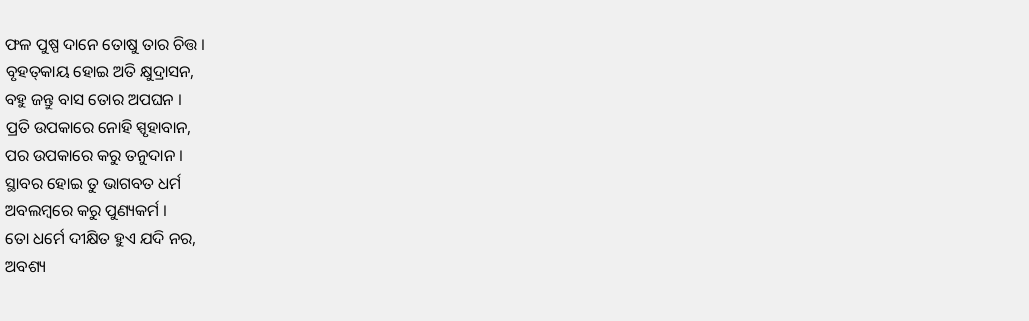ଫଳ ପୁଷ୍ପ ଦାନେ ତୋଷୁ ତାର ଚିତ୍ତ ।
ବୃହତ୍‍କାୟ ହୋଇ ଅତି କ୍ଷୁଦ୍ରାସନ,
ବହୁ ଜନ୍ତୁ ବାସ ତୋର ଅପଘନ ।
ପ୍ରତି ଉପକାରେ ନୋହି ସ୍ପୃହାବାନ,
ପର ଉପକାରେ କରୁ ତନୁଦାନ ।
ସ୍ଥାବର ହୋଇ ତୁ ଭାଗବତ ଧର୍ମ
ଅବଲମ୍ବରେ କରୁ ପୁଣ୍ୟକର୍ମ ।
ତୋ ଧର୍ମେ ଦୀକ୍ଷିତ ହୁଏ ଯଦି ନର,
ଅବଶ୍ୟ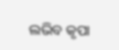ଲଭିବ କୃପା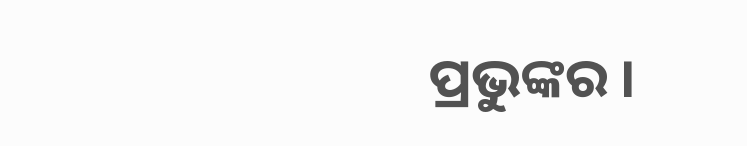ପ୍ରଭୁଙ୍କର ।